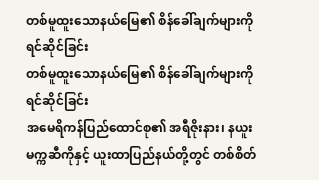တစ်မူထူးသောနယ်မြေ၏ စိန်ခေါ်ချက်များကို ရင်ဆိုင်ခြင်း
တစ်မူထူးသောနယ်မြေ၏ စိန်ခေါ်ချက်များကို ရင်ဆိုင်ခြင်း
အမေရိကန်ပြည်ထောင်စု၏ အရီဇိုးနား၊ နယူး မက္ကဆီကိုနှင့် ယူးထာပြည်နယ်တို့တွင် တစ်စိတ်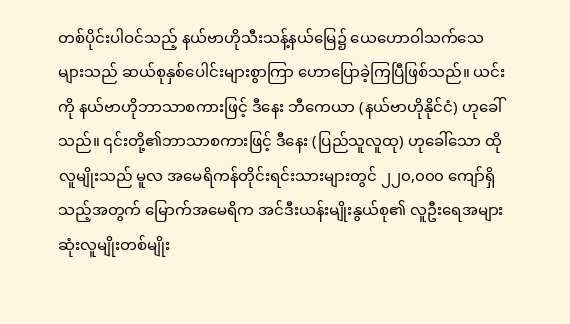တစ်ပိုင်းပါဝင်သည့် နယ်ဗာဟိုသီးသန့်နယ်မြေ၌ ယေဟောဝါသက်သေများသည် ဆယ်စုနှစ်ပေါင်းများစွာကြာ ဟောပြောခဲ့ကြပြီဖြစ်သည်။ ယင်းကို နယ်ဗာဟိုဘာသာစကားဖြင့် ဒီနေး ဘီကေယာ (နယ်ဗာဟိုနိုင်ငံ) ဟုခေါ်သည်။ ၎င်းတို့၏ဘာသာစကားဖြင့် ဒီနေး (ပြည်သူလူထု) ဟုခေါ်သော ထိုလူမျိုးသည် မူလ အမေရိကန်တိုင်းရင်းသားများတွင် ၂၂၀,၀၀၀ ကျော်ရှိသည့်အတွက် မြောက်အမေရိက အင်ဒီးယန်းမျိုးနွယ်စု၏ လူဦးရေအများဆုံးလူမျိုးတစ်မျိုး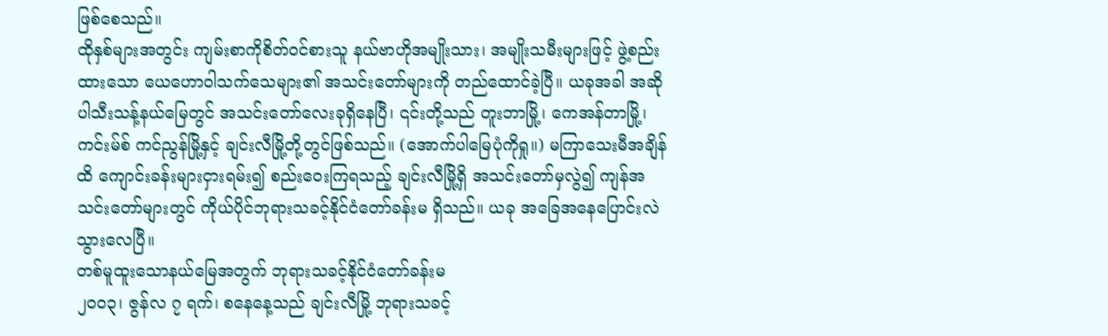ဖြစ်စေသည်။
ထိုနှစ်များအတွင်း ကျမ်းစာကိုစိတ်ဝင်စားသူ နယ်ဗာဟိုအမျိုးသား၊ အမျိုးသမီးများဖြင့် ဖွဲ့စည်းထားသော ယေဟောဝါသက်သေများ၏ အသင်းတော်များကို တည်ထောင်ခဲ့ပြီ။ ယခုအခါ အဆိုပါသီးသန့်နယ်မြေတွင် အသင်းတော်လေးခုရှိနေပြီ၊ ၎င်းတို့သည် တူးဘာမြို့၊ ကေအန်တာမြို့၊ ကင်းမ်စ် ကင်ညွန်မြို့နှင့် ချင်းလီမြို့တို့တွင်ဖြစ်သည်။ (အောက်ပါမြေပုံကိုရှု။) မကြာသေးမီအချိန်ထိ ကျောင်းခန်းများငှားရမ်း၍ စည်းဝေးကြရသည့် ချင်းလီမြို့ရှိ အသင်းတော်မှလွဲ၍ ကျန်အသင်းတော်များတွင် ကိုယ်ပိုင်ဘုရားသခင့်နိုင်ငံတော်ခန်းမ ရှိသည်။ ယခု အခြေအနေပြောင်းလဲသွားလေပြီ။
တစ်မူထူးသောနယ်မြေအတွက် ဘုရားသခင့်နိုင်ငံတော်ခန်းမ
၂၀၀၃၊ ဇွန်လ ၇ ရက်၊ စနေနေ့သည် ချင်းလီမြို့ ဘုရားသခင့်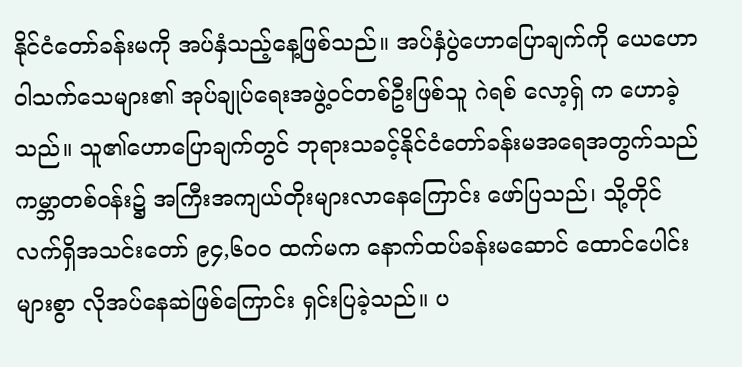နိုင်ငံတော်ခန်းမကို အပ်နှံသည့်နေ့ဖြစ်သည်။ အပ်နှံပွဲဟောပြောချက်ကို ယေဟောဝါသက်သေများ၏ အုပ်ချုပ်ရေးအဖွဲ့ဝင်တစ်ဦးဖြစ်သူ ဂဲရစ် လော့ရှ် က ဟောခဲ့သည်။ သူ၏ဟောပြောချက်တွင် ဘုရားသခင့်နိုင်ငံတော်ခန်းမအရေအတွက်သည် ကမ္ဘာတစ်ဝန်း၌ အကြီးအကျယ်တိုးများလာနေကြောင်း ဖော်ပြသည်၊ သို့တိုင် လက်ရှိအသင်းတော် ၉၄,၆၀၀ ထက်မက နောက်ထပ်ခန်းမဆောင် ထောင်ပေါင်းများစွာ လိုအပ်နေဆဲဖြစ်ကြောင်း ရှင်းပြခဲ့သည်။ ပ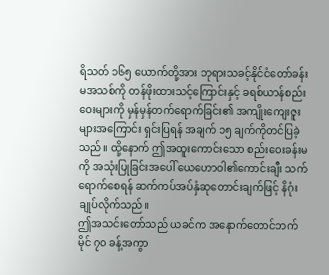ရိသတ် ၁၆၅ ယောက်တို့အား ဘုရားသခင့်နိုင်ငံတော်ခန်းမအသစ်ကို တန်ဖိုးထားသင့်ကြောင်းနှင့် ခရစ်ယာန်စည်းဝေးများကို မှန်မှန်တက်ရောက်ခြင်း၏ အကျိုးကျေးဇူးများအကြောင်း ရှင်းပြရန် အချက် ၁၅ ချက်ကိုတင်ပြခဲ့သည်။ ထို့နောက် ဤအထူးကောင်းသော စည်းဝေးခန်းမကို အသုံးပြုခြင်းအပေါ် ယေဟောဝါ၏ကောင်းချီး သက်ရောက်စေရန် ဆက်ကပ်အပ်နှံဆုတောင်းချက်ဖြင့် နိဂုံးချုပ်လိုက်သည်။
ဤအသင်းတော်သည် ယခင်က အနောက်တောင်ဘက် မိုင် ၇၀ ခန့်အကွာ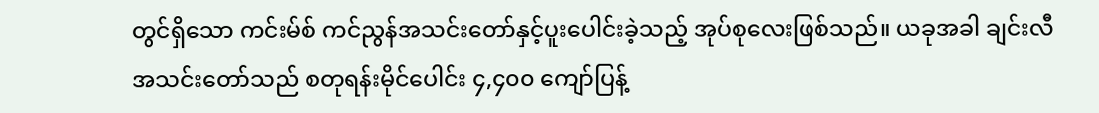တွင်ရှိသော ကင်းမ်စ် ကင်ညွန်အသင်းတော်နှင့်ပူးပေါင်းခဲ့သည့် အုပ်စုလေးဖြစ်သည်။ ယခုအခါ ချင်းလီအသင်းတော်သည် စတုရန်းမိုင်ပေါင်း ၄,၄၀၀ ကျော်ပြန့်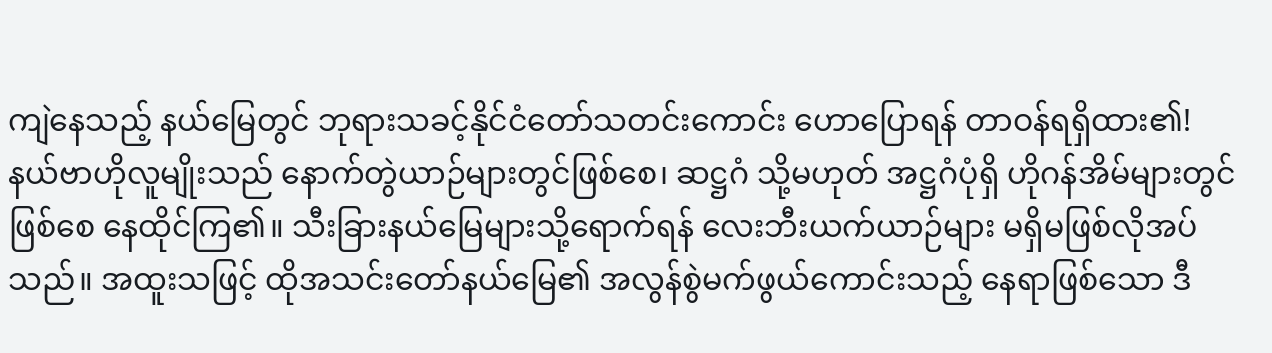ကျဲနေသည့် နယ်မြေတွင် ဘုရားသခင့်နိုင်ငံတော်သတင်းကောင်း ဟောပြောရန် တာဝန်ရရှိထား၏! နယ်ဗာဟိုလူမျိုးသည် နောက်တွဲယာဉ်များတွင်ဖြစ်စေ၊ ဆဋ္ဌဂံ သို့မဟုတ် အဋ္ဌဂံပုံရှိ ဟိုဂန်အိမ်များတွင်ဖြစ်စေ နေထိုင်ကြ၏။ သီးခြားနယ်မြေများသို့ရောက်ရန် လေးဘီးယက်ယာဉ်များ မရှိမဖြစ်လိုအပ်သည်။ အထူးသဖြင့် ထိုအသင်းတော်နယ်မြေ၏ အလွန်စွဲမက်ဖွယ်ကောင်းသည့် နေရာဖြစ်သော ဒီ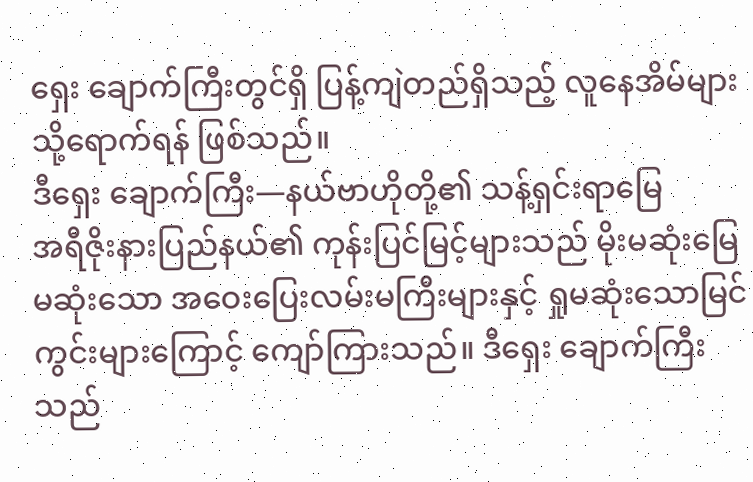ရှေး ချောက်ကြီးတွင်ရှိ ပြန့်ကျဲတည်ရှိသည့် လူနေအိမ်များသို့ရောက်ရန် ဖြစ်သည်။
ဒီရှေး ချောက်ကြီး—နယ်ဗာဟိုတို့၏ သန့်ရှင်းရာမြေ
အရီဇိုးနားပြည်နယ်၏ ကုန်းပြင်မြင့်များသည် မိုးမဆုံးမြေမဆုံးသော အဝေးပြေးလမ်းမကြီးများနှင့် ရှုမဆုံးသောမြင်ကွင်းများကြောင့် ကျော်ကြားသည်။ ဒီရှေး ချောက်ကြီးသည်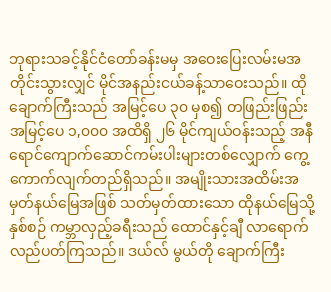ဘုရားသခင့်နိုင်ငံတော်ခန်းမမှ အဝေးပြေးလမ်းမအတိုင်းသွားလျှင် မိုင်အနည်းငယ်ခန့်သာဝေးသည်။ ထိုချောက်ကြီးသည် အမြင့်ပေ ၃၀ မှစ၍ တဖြည်းဖြည်း အမြင့်ပေ ၁,၀၀၀ အထိရှိ ၂၆ မိုင်ကျယ်ဝန်းသည့် အနီရောင်ကျောက်ဆောင်ကမ်းပါးများတစ်လျှောက် ကွေ့ကောက်လျက်တည်ရှိသည်။ အမျိုးသားအထိမ်းအမှတ်နယ်မြေအဖြစ် သတ်မှတ်ထားသော ထိုနယ်မြေသို့ နှစ်စဉ် ကမ္ဘာလှည့်ခရီးသည် ထောင်နှင့်ချီ လာရောက်လည်ပတ်ကြသည်။ ဒယ်လ် မွယ်တို ချောက်ကြီး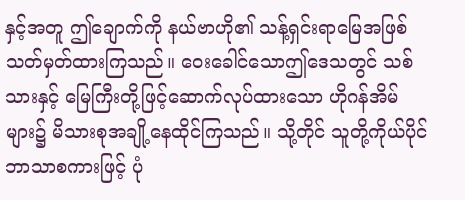နှင့်အတူ ဤချောက်ကို နယ်ဗာဟို၏ သန့်ရှင်းရာမြေအဖြစ် သတ်မှတ်ထားကြသည်။ ဝေးခေါင်သောဤဒေသတွင် သစ်သားနှင့် မြေကြီးတို့ဖြင့်ဆောက်လုပ်ထားသော ဟိုဂန်အိမ်များ၌ မိသားစုအချို့နေထိုင်ကြသည်။ သို့တိုင် သူတို့ကိုယ်ပိုင်ဘာသာစကားဖြင့် ပုံ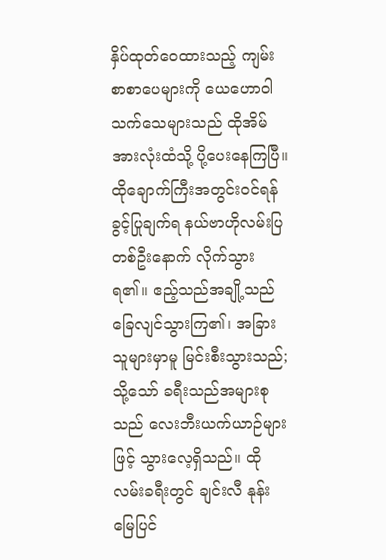နှိပ်ထုတ်ဝေထားသည့် ကျမ်းစာစာပေများကို ယေဟောဝါသက်သေများသည် ထိုအိမ်အားလုံးထံသို့ ပို့ပေးနေကြပြီ။
ထိုချောက်ကြီးအတွင်းဝင်ရန် ခွင့်ပြုချက်ရ နယ်ဗာဟိုလမ်းပြတစ်ဦးနောက် လိုက်သွားရ၏။ ဧည့်သည်အချို့သည် ခြေလျင်သွားကြ၏၊ အခြားသူများမှာမူ မြင်းစီးသွားသည်; သို့သော် ခရီးသည်အများစုသည် လေးဘီးယက်ယာဉ်များဖြင့် သွားလေ့ရှိသည်။ ထိုလမ်းခရီးတွင် ချင်းလီ နုန်းမြေပြင်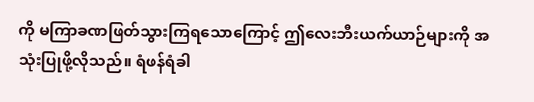ကို မကြာခဏဖြတ်သွားကြရသောကြောင့် ဤလေးဘီးယက်ယာဉ်များကို အသုံးပြုဖို့လိုသည်။ ရံဖန်ရံခါ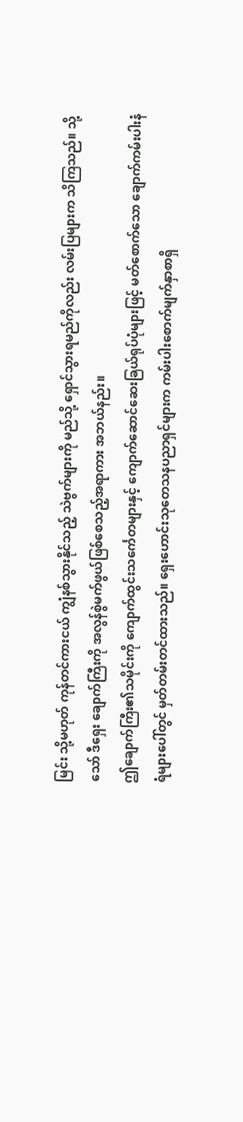မြင်း သို့မဟုတ် ကုန်တင်ကားငယ် ကျွံနစ်သွားနိုင်သည့် သဲဗွက်များကို မည်သို့ ရှောင်သွားရမည်ကိုလည်း လမ်းပြများက သိကြသည်။ သို့သော် ဒီရှေး ချောက်ကြီးကို အလွန်စွဲမက်ဖွယ်ဖြစ်စေသည့်အရာကား အဘယ်နည်း။
ဤချောက်ကြီး၏သမိုင်းကို ကျောက်ထွင်းသင်္ကေတများနှင့် ကျောက်ဆောင်ဆေးခြယ်ရုပ်ပုံများဖြင့် မတ်စောက်သော ချောက်ကမ်းပါးနံရံများပေါ်တွင် မှတ်တမ်းတင်ထားသည်။ ရှေးဟောင်းသုတေသနပညာရှင်များက ကမ်းပါးစောက်မျက်နှာစာရှိ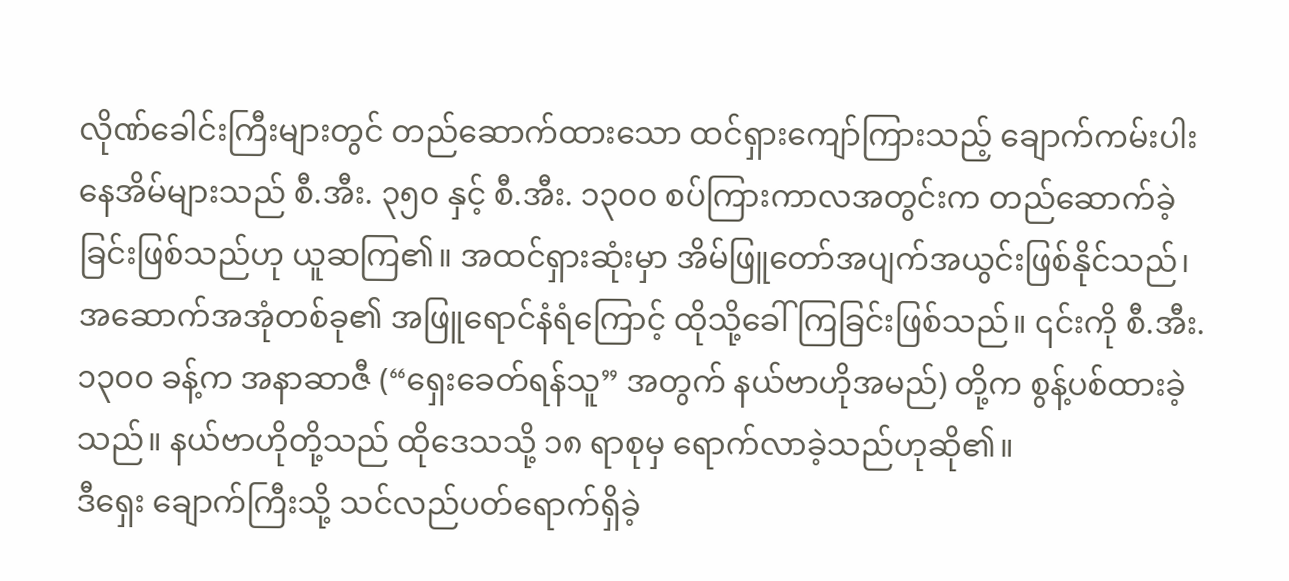လိုဏ်ခေါင်းကြီးများတွင် တည်ဆောက်ထားသော ထင်ရှားကျော်ကြားသည့် ချောက်ကမ်းပါးနေအိမ်များသည် စီ.အီး. ၃၅၀ နှင့် စီ.အီး. ၁၃၀၀ စပ်ကြားကာလအတွင်းက တည်ဆောက်ခဲ့ခြင်းဖြစ်သည်ဟု ယူဆကြ၏။ အထင်ရှားဆုံးမှာ အိမ်ဖြူတော်အပျက်အယွင်းဖြစ်နိုင်သည်၊ အဆောက်အအုံတစ်ခု၏ အဖြူရောင်နံရံကြောင့် ထိုသို့ခေါ်ကြခြင်းဖြစ်သည်။ ၎င်းကို စီ.အီး. ၁၃၀၀ ခန့်က အနာဆာဇီ (“ရှေးခေတ်ရန်သူ” အတွက် နယ်ဗာဟိုအမည်) တို့က စွန့်ပစ်ထားခဲ့သည်။ နယ်ဗာဟိုတို့သည် ထိုဒေသသို့ ၁၈ ရာစုမှ ရောက်လာခဲ့သည်ဟုဆို၏။
ဒီရှေး ချောက်ကြီးသို့ သင်လည်ပတ်ရောက်ရှိခဲ့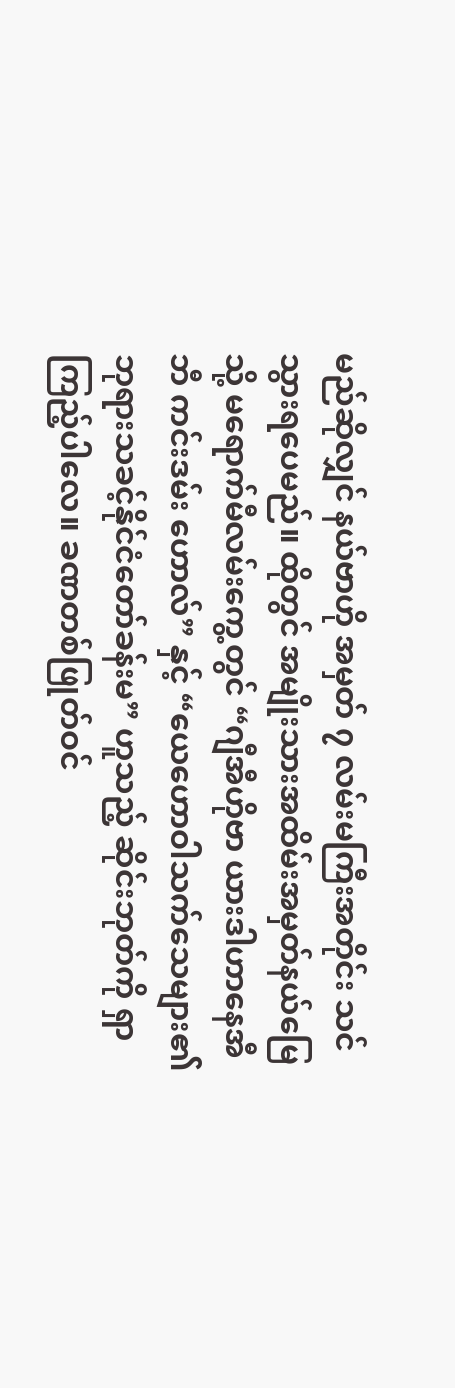မည်ဆိုလျှင် နယ်ဗာဟို အမှတ် ၇ လမ်းမကြီးအတိုင်း သင်သွားရပေမည်။ ထိုတွင် အမျိုးသားအထိမ်းအမှတ်နယ်မြေသို့ မရောက်မီလမ်းကွေ့တွင် “ဂျီအီဟိုဗာ ယားဒါဟာနေအီ ဘီ ကင်းဒမ်း ဟောလ်” နှင့် “ယေဟောဝါသက်သေများ၏ ဘုရားသခင့်နိုင်ငံတော်ခန်းမ” ဟူသည့် ဆိုင်းဘုတ်ကို ရှာကြည့်ပါလေ။ ခဏတစ်ဖြုတ်ဝင်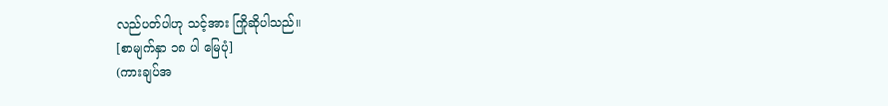လည်ပတ်ပါဟု သင့်အား ကြိုဆိုပါသည်။
[စာမျက်နှာ ၁၈ ပါ မြေပုံ]
(ကားချပ်အ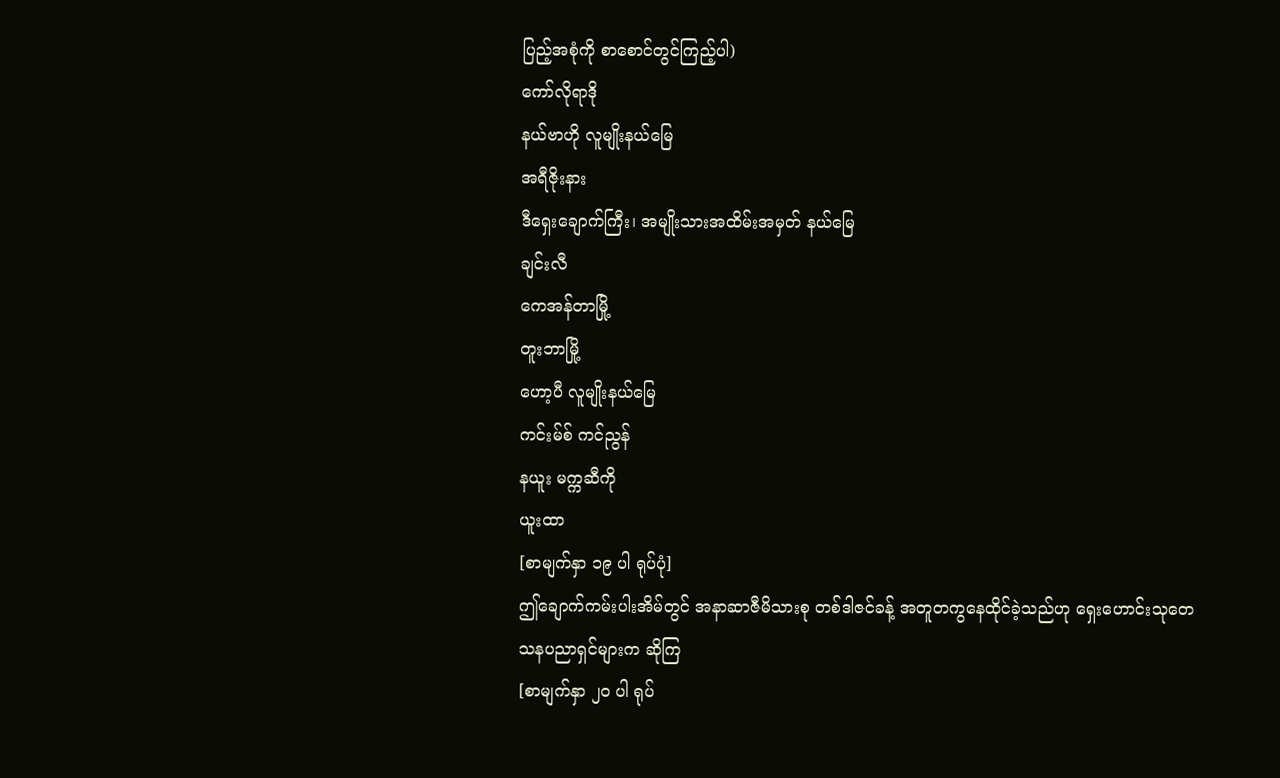ပြည့်အစုံကို စာစောင်တွင်ကြည့်ပါ)
ကော်လိုရာဒို
နယ်ဗာဟို လူမျိုးနယ်မြေ
အရီဇိုးနား
ဒီရှေးချောက်ကြီး၊ အမျိုးသားအထိမ်းအမှတ် နယ်မြေ
ချင်းလီ
ကေအန်တာမြို့
တူးဘာမြို့
ဟော့ပီ လူမျိုးနယ်မြေ
ကင်းမ်စ် ကင်ညွန်
နယူး မက္ကဆီကို
ယူးထာ
[စာမျက်နှာ ၁၉ ပါ ရုပ်ပုံ]
ဤချောက်ကမ်းပါးအိမ်တွင် အနာဆာဇီမိသားစု တစ်ဒါဇင်ခန့် အတူတကွနေထိုင်ခဲ့သည်ဟု ရှေးဟောင်းသုတေသနပညာရှင်များက ဆိုကြ
[စာမျက်နှာ ၂၀ ပါ ရုပ်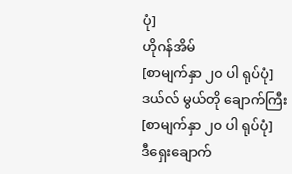ပုံ]
ဟိုဂန်အိမ်
[စာမျက်နှာ ၂၀ ပါ ရုပ်ပုံ]
ဒယ်လ် မွယ်တို ချောက်ကြီး
[စာမျက်နှာ ၂၀ ပါ ရုပ်ပုံ]
ဒီရှေးချောက်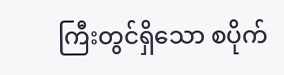ကြီးတွင်ရှိသော စပိုက်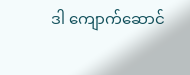ဒါ ကျောက်ဆောင်